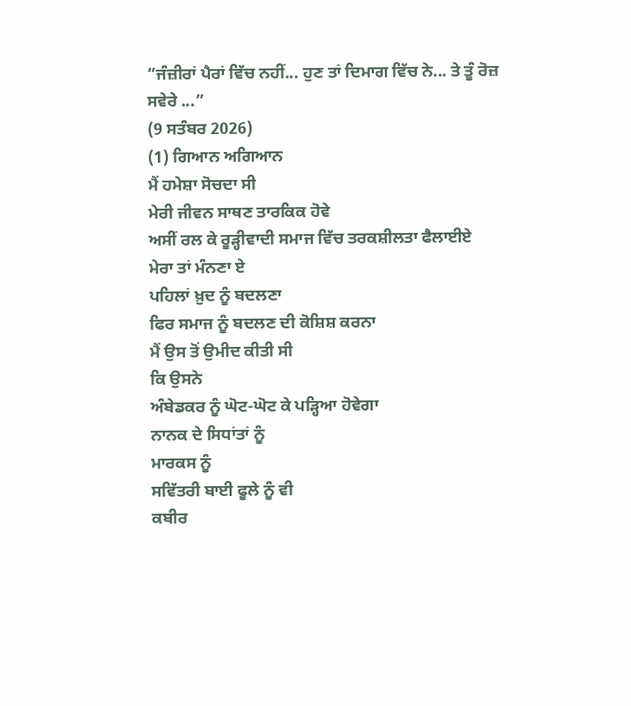“ਜੰਜ਼ੀਰਾਂ ਪੈਰਾਂ ਵਿੱਚ ਨਹੀਂ... ਹੁਣ ਤਾਂ ਦਿਮਾਗ ਵਿੱਚ ਨੇ... ਤੇ ਤੂੰ ਰੋਜ਼ ਸਵੇਰੇ ...”
(9 ਸਤੰਬਰ 2026)
(1) ਗਿਆਨ ਅਗਿਆਨ
ਮੈਂ ਹਮੇਸ਼ਾ ਸੋਚਦਾ ਸੀ
ਮੇਰੀ ਜੀਵਨ ਸਾਥਣ ਤਾਰਕਿਕ ਹੋਵੇ
ਅਸੀਂ ਰਲ ਕੇ ਰੂੜ੍ਹੀਵਾਦੀ ਸਮਾਜ ਵਿੱਚ ਤਰਕਸ਼ੀਲਤਾ ਫੈਲਾਈਏ
ਮੇਰਾ ਤਾਂ ਮੰਨਣਾ ਏ
ਪਹਿਲਾਂ ਖ਼ੁਦ ਨੂੰ ਬਦਲਣਾ
ਫਿਰ ਸਮਾਜ ਨੂੰ ਬਦਲਣ ਦੀ ਕੋਸ਼ਿਸ਼ ਕਰਨਾ
ਮੈਂ ਉਸ ਤੋਂ ਉਮੀਦ ਕੀਤੀ ਸੀ
ਕਿ ਉਸਨੇ
ਅੰਬੇਡਕਰ ਨੂੰ ਘੋਟ-ਘੋਟ ਕੇ ਪੜ੍ਹਿਆ ਹੋਵੇਗਾ
ਨਾਨਕ ਦੇ ਸਿਧਾਂਤਾਂ ਨੂੰ
ਮਾਰਕਸ ਨੂੰ
ਸਵਿੱਤਰੀ ਬਾਈ ਫੂਲੇ ਨੂੰ ਵੀ
ਕਬੀਰ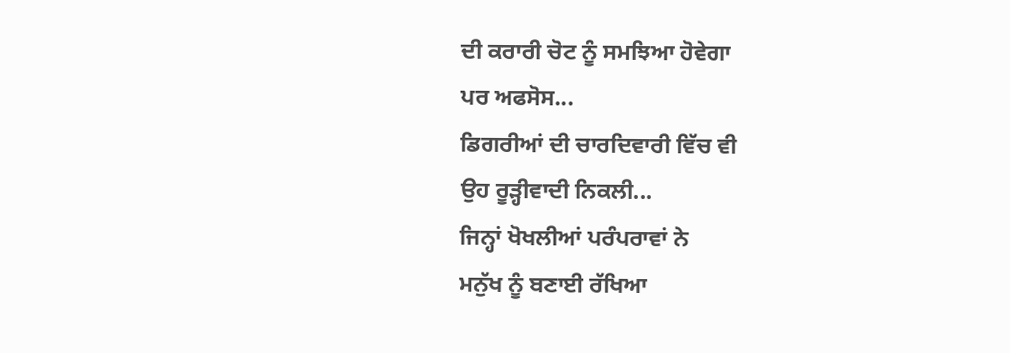ਦੀ ਕਰਾਰੀ ਚੋਟ ਨੂੰ ਸਮਝਿਆ ਹੋਵੇਗਾ
ਪਰ ਅਫਸੋਸ...
ਡਿਗਰੀਆਂ ਦੀ ਚਾਰਦਿਵਾਰੀ ਵਿੱਚ ਵੀ
ਉਹ ਰੂੜ੍ਹੀਵਾਦੀ ਨਿਕਲੀ...
ਜਿਨ੍ਹਾਂ ਖੋਖਲੀਆਂ ਪਰੰਪਰਾਵਾਂ ਨੇ
ਮਨੁੱਖ ਨੂੰ ਬਣਾਈ ਰੱਖਿਆ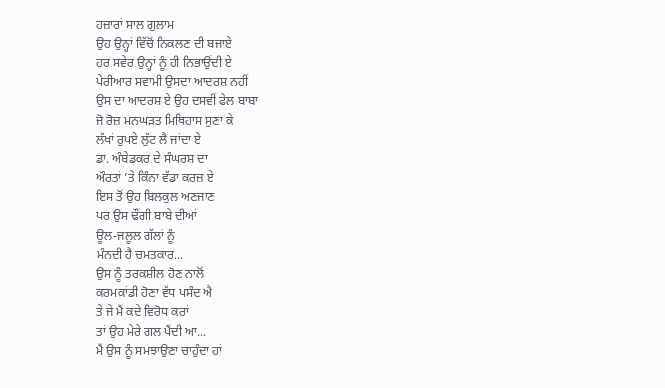ਹਜ਼ਾਰਾਂ ਸਾਲ ਗੁਲਾਮ
ਉਹ ਉਨ੍ਹਾਂ ਵਿੱਚੋਂ ਨਿਕਲਣ ਦੀ ਬਜਾਏ
ਹਰ ਸਵੇਰ ਉਨ੍ਹਾਂ ਨੂੰ ਹੀ ਨਿਭਾਉਂਦੀ ਏ
ਪੇਰੀਆਰ ਸਵਾਮੀ ਉਸਦਾ ਆਦਰਸ਼ ਨਹੀਂ
ਉਸ ਦਾ ਆਦਰਸ਼ ਏ ਉਹ ਦਸਵੀਂ ਫੇਲ ਬਾਬਾ
ਜੋ ਰੋਜ਼ ਮਨਘੜਤ ਮਿਥਿਹਾਸ ਸੁਣਾ ਕੇ
ਲੱਖਾਂ ਰੁਪਏ ਲੁੱਟ ਲੈ ਜਾਂਦਾ ਏ
ਡਾ. ਅੰਬੇਡਕਰ ਦੇ ਸੰਘਰਸ਼ ਦਾ
ਔਰਤਾਂ ’ਤੇ ਕਿੰਨਾ ਵੱਡਾ ਕਰਜ਼ ਏ
ਇਸ ਤੋਂ ਉਹ ਬਿਲਕੁਲ ਅਣਜਾਣ
ਪਰ ਉਸ ਢੌਂਗੀ ਬਾਬੇ ਦੀਆਂ
ਊਲ-ਜਲੂਲ ਗੱਲਾਂ ਨੂੰ
ਮੰਨਦੀ ਹੈ ਚਮਤਕਾਰ...
ਉਸ ਨੂੰ ਤਰਕਸ਼ੀਲ ਹੋਣ ਨਾਲੋਂ
ਕਰਮਕਾਂਡੀ ਹੋਣਾ ਵੱਧ ਪਸੰਦ ਐ
ਤੇ ਜੇ ਮੈਂ ਕਦੇ ਵਿਰੋਧ ਕਰਾਂ
ਤਾਂ ਉਹ ਮੇਰੇ ਗਲ ਪੈਂਦੀ ਆ...
ਮੈਂ ਉਸ ਨੂੰ ਸਮਝਾਉਣਾ ਚਾਹੁੰਦਾ ਹਾਂ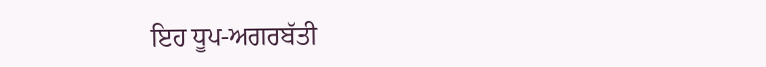ਇਹ ਧੂਪ-ਅਗਰਬੱਤੀ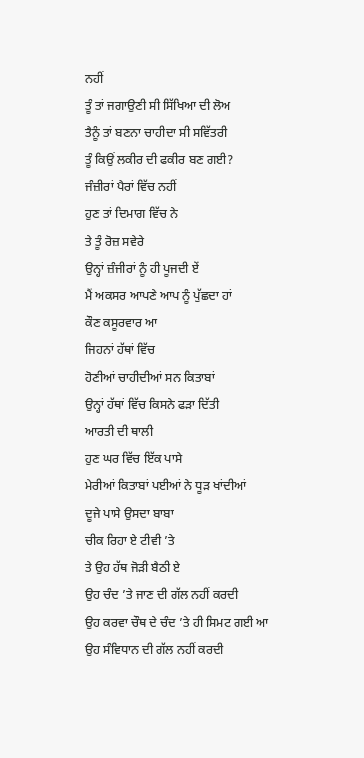ਨਹੀਂ
ਤੂੰ ਤਾਂ ਜਗਾਉਣੀ ਸੀ ਸਿੱਖਿਆ ਦੀ ਲੋਅ
ਤੈਨੂੰ ਤਾਂ ਬਣਨਾ ਚਾਹੀਦਾ ਸੀ ਸਵਿੱਤਰੀ
ਤੂੰ ਕਿਉਂ ਲਕੀਰ ਦੀ ਫਕੀਰ ਬਣ ਗਈ?
ਜੰਜ਼ੀਰਾਂ ਪੈਰਾਂ ਵਿੱਚ ਨਹੀਂ
ਹੁਣ ਤਾਂ ਦਿਮਾਗ ਵਿੱਚ ਨੇ
ਤੇ ਤੂੰ ਰੋਜ਼ ਸਵੇਰੇ
ਉਨ੍ਹਾਂ ਜ਼ੰਜੀਰਾਂ ਨੂੰ ਹੀ ਪੂਜਦੀ ਏਂ
ਮੈਂ ਅਕਸਰ ਆਪਣੇ ਆਪ ਨੂੰ ਪੁੱਛਦਾ ਹਾਂ
ਕੌਣ ਕਸੂਰਵਾਰ ਆ
ਜਿਹਨਾਂ ਹੱਥਾਂ ਵਿੱਚ
ਹੋਣੀਆਂ ਚਾਹੀਦੀਆਂ ਸਨ ਕਿਤਾਬਾਂ
ਉਨ੍ਹਾਂ ਹੱਥਾਂ ਵਿੱਚ ਕਿਸਨੇ ਫੜਾ ਦਿੱਤੀ
ਆਰਤੀ ਦੀ ਥਾਲੀ
ਹੁਣ ਘਰ ਵਿੱਚ ਇੱਕ ਪਾਸੇ
ਮੇਰੀਆਂ ਕਿਤਾਬਾਂ ਪਈਆਂ ਨੇ ਧੂੜ ਖਾਂਦੀਆਂ
ਦੂਜੇ ਪਾਸੇ ਉਸਦਾ ਬਾਬਾ
ਚੀਕ ਰਿਹਾ ਏ ਟੀਵੀ ’ਤੇ
ਤੇ ਉਹ ਹੱਥ ਜੋੜੀ ਬੈਠੀ ਏ
ਉਹ ਚੰਦ ’ਤੇ ਜਾਣ ਦੀ ਗੱਲ ਨਹੀਂ ਕਰਦੀ
ਉਹ ਕਰਵਾ ਚੌਥ ਦੇ ਚੰਦ ’ਤੇ ਹੀ ਸਿਮਟ ਗਈ ਆ
ਉਹ ਸੰਵਿਧਾਨ ਦੀ ਗੱਲ ਨਹੀਂ ਕਰਦੀ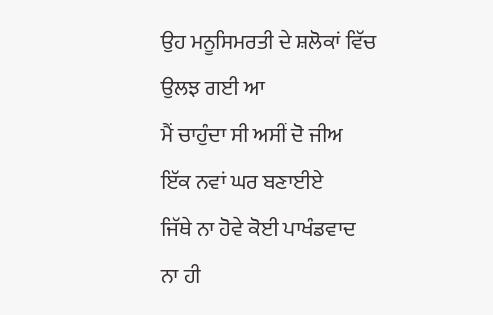ਉਹ ਮਨੂਸਿਮਰਤੀ ਦੇ ਸ਼ਲੋਕਾਂ ਵਿੱਚ ਉਲਝ ਗਈ ਆ
ਮੈਂ ਚਾਹੁੰਦਾ ਸੀ ਅਸੀਂ ਦੋ ਜੀਅ
ਇੱਕ ਨਵਾਂ ਘਰ ਬਣਾਈਏ
ਜਿੱਥੇ ਨਾ ਹੋਵੇ ਕੋਈ ਪਾਖੰਡਵਾਦ
ਨਾ ਹੀ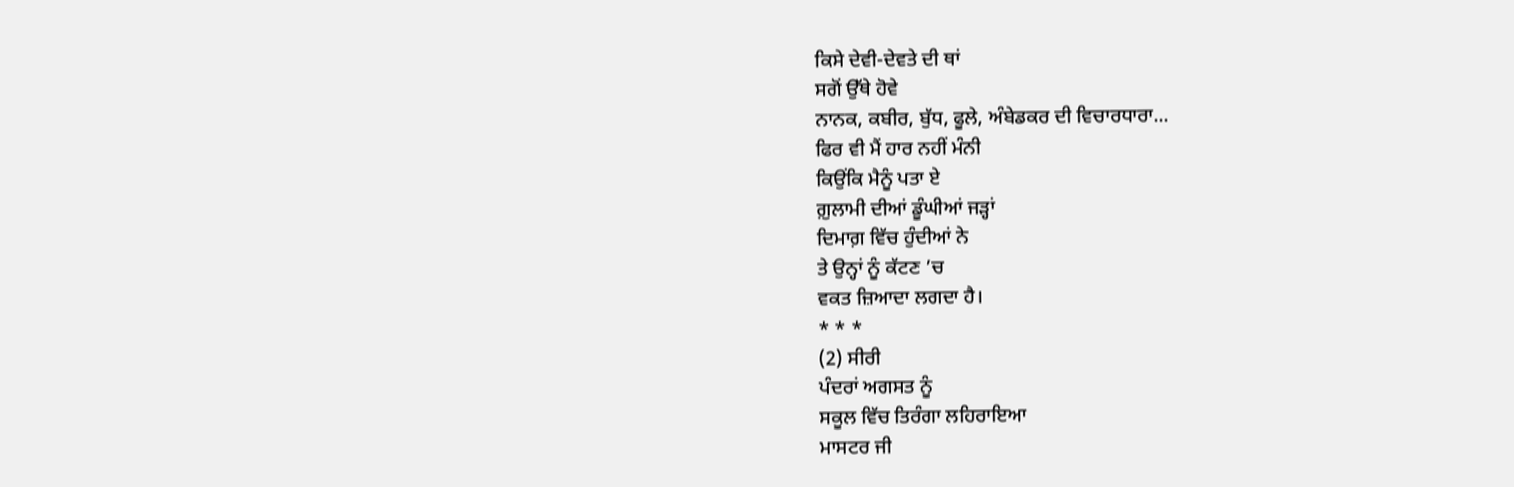ਕਿਸੇ ਦੇਵੀ-ਦੇਵਤੇ ਦੀ ਥਾਂ
ਸਗੋਂ ਉੱਥੇ ਹੋਵੇ
ਨਾਨਕ, ਕਬੀਰ, ਬੁੱਧ, ਫੂਲੇ, ਅੰਬੇਡਕਰ ਦੀ ਵਿਚਾਰਧਾਰਾ...
ਫਿਰ ਵੀ ਮੈਂ ਹਾਰ ਨਹੀਂ ਮੰਨੀ
ਕਿਉਂਕਿ ਮੈਨੂੰ ਪਤਾ ਏ
ਗ਼ੁਲਾਮੀ ਦੀਆਂ ਡੂੰਘੀਆਂ ਜੜ੍ਹਾਂ
ਦਿਮਾਗ਼ ਵਿੱਚ ਹੁੰਦੀਆਂ ਨੇ
ਤੇ ਉਨ੍ਹਾਂ ਨੂੰ ਕੱਟਣ ’ਚ
ਵਕਤ ਜ਼ਿਆਦਾ ਲਗਦਾ ਹੈ।
* * *
(2) ਸੀਰੀ
ਪੰਦਰਾਂ ਅਗਸਤ ਨੂੰ
ਸਕੂਲ ਵਿੱਚ ਤਿਰੰਗਾ ਲਹਿਰਾਇਆ
ਮਾਸਟਰ ਜੀ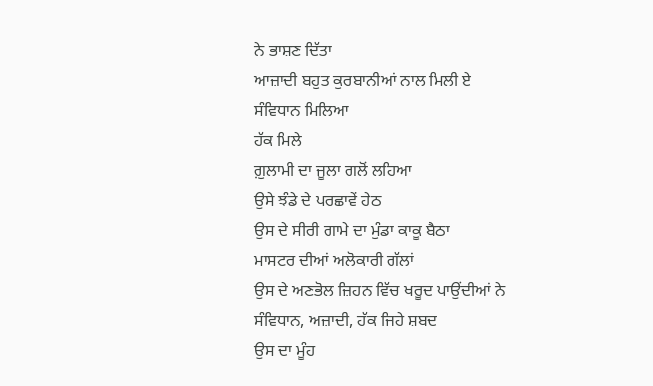ਨੇ ਭਾਸ਼ਣ ਦਿੱਤਾ
ਆਜ਼ਾਦੀ ਬਹੁਤ ਕੁਰਬਾਨੀਆਂ ਨਾਲ ਮਿਲੀ ਏ
ਸੰਵਿਧਾਨ ਮਿਲਿਆ
ਹੱਕ ਮਿਲੇ
ਗ਼ੁਲਾਮੀ ਦਾ ਜੂਲਾ ਗਲੋਂ ਲਹਿਆ
ਉਸੇ ਝੰਡੇ ਦੇ ਪਰਛਾਵੇਂ ਹੇਠ
ਉਸ ਦੇ ਸੀਰੀ ਗਾਮੇ ਦਾ ਮੁੰਡਾ ਕਾਕੂ ਬੈਠਾ
ਮਾਸਟਰ ਦੀਆਂ ਅਲੋਕਾਰੀ ਗੱਲਾਂ
ਉਸ ਦੇ ਅਣਭੋਲ ਜ਼ਿਹਨ ਵਿੱਚ ਖਰੂਦ ਪਾਉਂਦੀਆਂ ਨੇ
ਸੰਵਿਧਾਨ, ਅਜ਼ਾਦੀ, ਹੱਕ ਜਿਹੇ ਸ਼ਬਦ
ਉਸ ਦਾ ਮੂੰਹ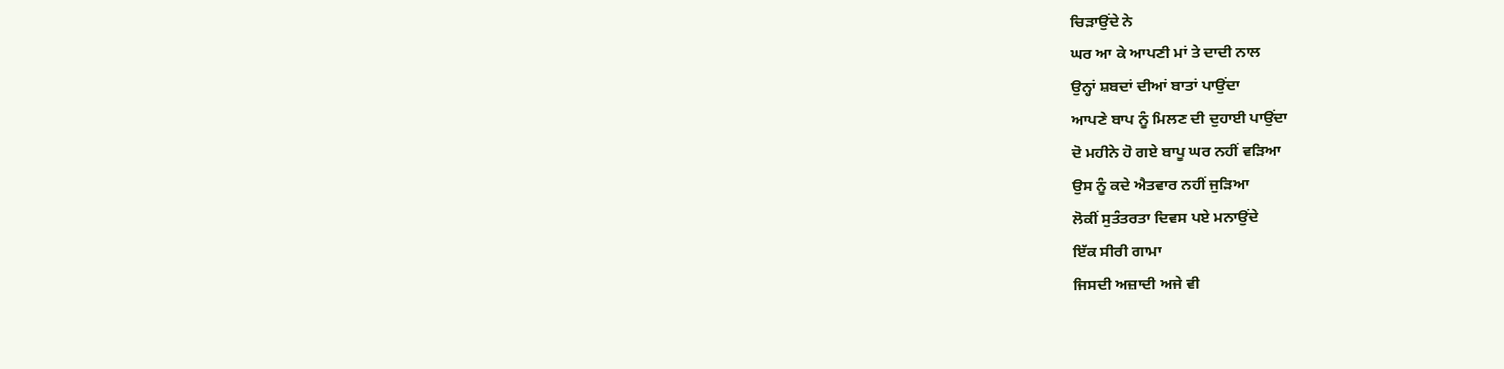ਚਿੜਾਉਂਦੇ ਨੇ
ਘਰ ਆ ਕੇ ਆਪਣੀ ਮਾਂ ਤੇ ਦਾਦੀ ਨਾਲ
ਉਨ੍ਹਾਂ ਸ਼ਬਦਾਂ ਦੀਆਂ ਬਾਤਾਂ ਪਾਉਂਦਾ
ਆਪਣੇ ਬਾਪ ਨੂੰ ਮਿਲਣ ਦੀ ਦੁਹਾਈ ਪਾਉਂਦਾ
ਦੋ ਮਹੀਨੇ ਹੋ ਗਏ ਬਾਪੂ ਘਰ ਨਹੀਂ ਵੜਿਆ
ਉਸ ਨੂੰ ਕਦੇ ਐਤਵਾਰ ਨਹੀਂ ਜੁੜਿਆ
ਲੋਕੀਂ ਸੁਤੰਤਰਤਾ ਦਿਵਸ ਪਏ ਮਨਾਉਂਦੇ
ਇੱਕ ਸੀਰੀ ਗਾਮਾ
ਜਿਸਦੀ ਅਜ਼ਾਦੀ ਅਜੇ ਵੀ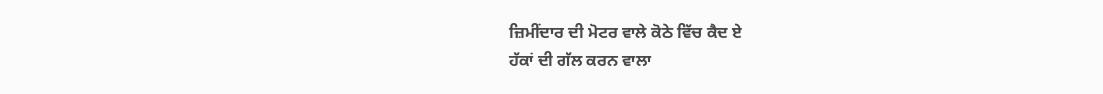ਜ਼ਿਮੀਂਦਾਰ ਦੀ ਮੋਟਰ ਵਾਲੇ ਕੋਠੇ ਵਿੱਚ ਕੈਦ ਏ
ਹੱਕਾਂ ਦੀ ਗੱਲ ਕਰਨ ਵਾਲਾ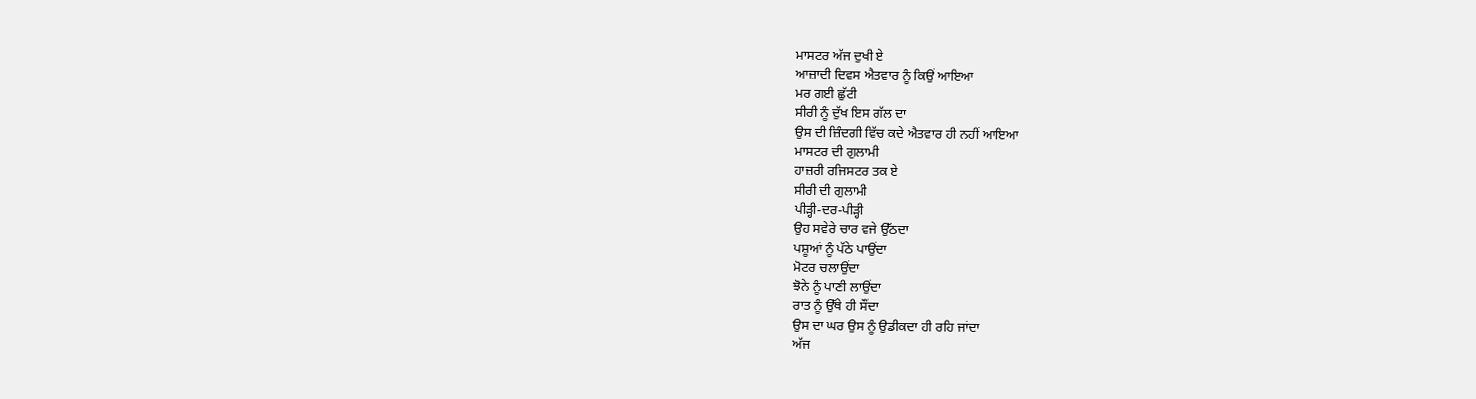ਮਾਸਟਰ ਅੱਜ ਦੁਖੀ ਏ
ਆਜ਼ਾਦੀ ਦਿਵਸ ਐਤਵਾਰ ਨੂੰ ਕਿਉਂ ਆਇਆ
ਮਰ ਗਈ ਛੁੱਟੀ
ਸੀਰੀ ਨੂੰ ਦੁੱਖ ਇਸ ਗੱਲ ਦਾ
ਉਸ ਦੀ ਜ਼ਿੰਦਗੀ ਵਿੱਚ ਕਦੇ ਐਤਵਾਰ ਹੀ ਨਹੀਂ ਆਇਆ
ਮਾਸਟਰ ਦੀ ਗੁਲਾਮੀ
ਹਾਜ਼ਰੀ ਰਜਿਸਟਰ ਤਕ ਏ
ਸੀਰੀ ਦੀ ਗੁਲਾਮੀ
ਪੀੜ੍ਹੀ-ਦਰ-ਪੀੜ੍ਹੀ
ਉਹ ਸਵੇਰੇ ਚਾਰ ਵਜੇ ਉੱਠਦਾ
ਪਸ਼ੂਆਂ ਨੂੰ ਪੱਠੇ ਪਾਉਂਦਾ
ਮੋਟਰ ਚਲਾਉਂਦਾ
ਝੋਨੇ ਨੂੰ ਪਾਣੀ ਲਾਉਂਦਾ
ਰਾਤ ਨੂੰ ਉੱਥੇ ਹੀ ਸੌਂਦਾ
ਉਸ ਦਾ ਘਰ ਉਸ ਨੂੰ ਉਡੀਕਦਾ ਹੀ ਰਹਿ ਜਾਂਦਾ
ਅੱਜ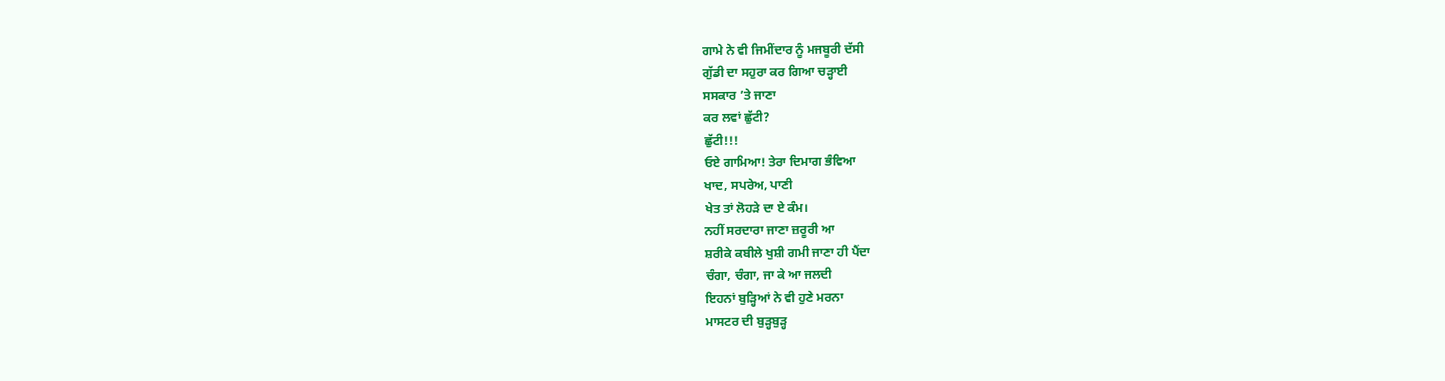ਗਾਮੇ ਨੇ ਵੀ ਜਿਮੀਂਦਾਰ ਨੂੰ ਮਜਬੂਰੀ ਦੱਸੀ
ਗੁੱਡੀ ਦਾ ਸਹੁਰਾ ਕਰ ਗਿਆ ਚੜ੍ਹਾਈ
ਸਸਕਾਰ ’ਤੇ ਜਾਣਾ
ਕਰ ਲਵਾਂ ਛੁੱਟੀ?
ਛੁੱਟੀ!!!
ਓਏ ਗਾਮਿਆ! ਤੇਰਾ ਦਿਮਾਗ ਭੰਵਿਆ
ਖਾਦ, ਸਪਰੇਅ, ਪਾਣੀ
ਖੇਤ ਤਾਂ ਲੋਹੜੇ ਦਾ ਏ ਕੰਮ।
ਨਹੀਂ ਸਰਦਾਰਾ ਜਾਣਾ ਜ਼ਰੂਰੀ ਆ
ਸ਼ਰੀਕੇ ਕਬੀਲੇ ਖੁਸ਼ੀ ਗਮੀ ਜਾਣਾ ਹੀ ਪੈਂਦਾ
ਚੰਗਾ, ਚੰਗਾ, ਜਾ ਕੇ ਆ ਜਲਦੀ
ਇਹਨਾਂ ਬੁੜ੍ਹਿਆਂ ਨੇ ਵੀ ਹੁਣੇ ਮਰਨਾ
ਮਾਸਟਰ ਦੀ ਬੁੜ੍ਹਬੁੜ੍ਹ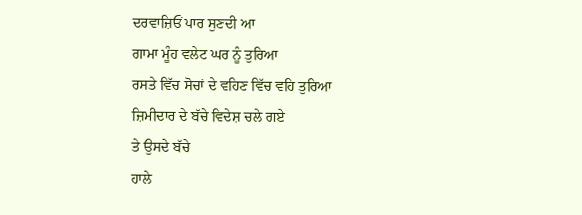ਦਰਵਾਜ਼ਿਓਂ ਪਾਰ ਸੁਣਦੀ ਆ
ਗਾਮਾ ਮੂੰਹ ਵਲੇਟ ਘਰ ਨੂੰ ਤੁਰਿਆ
ਰਸਤੇ ਵਿੱਚ ਸੋਚਾਂ ਦੇ ਵਹਿਣ ਵਿੱਚ ਵਹਿ ਤੁਰਿਆ
ਜ਼ਿਮੀਦਾਰ ਦੇ ਬੱਚੇ ਵਿਦੇਸ਼ ਚਲੇ ਗਏ
ਤੇ ਉਸਦੇ ਬੱਚੇ
ਹਾਲੇ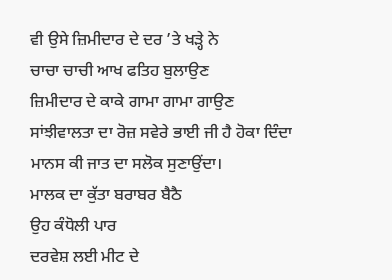ਵੀ ਉਸੇ ਜ਼ਿਮੀਦਾਰ ਦੇ ਦਰ ’ਤੇ ਖੜ੍ਹੇ ਨੇ
ਚਾਚਾ ਚਾਚੀ ਆਖ ਫਤਿਹ ਬੁਲਾਉਣ
ਜ਼ਿਮੀਦਾਰ ਦੇ ਕਾਕੇ ਗਾਮਾ ਗਾਮਾ ਗਾਉਣ
ਸਾਂਝੀਵਾਲਤਾ ਦਾ ਰੋਜ਼ ਸਵੇਰੇ ਭਾਈ ਜੀ ਹੈ ਹੋਕਾ ਦਿੰਦਾ
ਮਾਨਸ ਕੀ ਜਾਤ ਦਾ ਸਲੋਕ ਸੁਣਾਉਂਦਾ।
ਮਾਲਕ ਦਾ ਕੁੱਤਾ ਬਰਾਬਰ ਬੈਠੈ
ਉਹ ਕੰਧੋਲੀ ਪਾਰ
ਦਰਵੇਸ਼ ਲਈ ਮੀਟ ਦੇ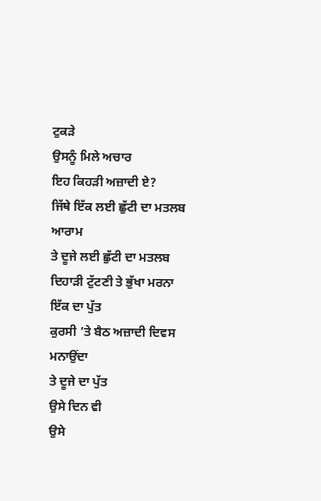ਟੁਕੜੇ
ਉਸਨੂੰ ਮਿਲੇ ਅਚਾਰ
ਇਹ ਕਿਹੜੀ ਅਜ਼ਾਦੀ ਏ?
ਜਿੱਥੇ ਇੱਕ ਲਈ ਛੁੱਟੀ ਦਾ ਮਤਲਬ ਆਰਾਮ
ਤੇ ਦੂਜੇ ਲਈ ਛੁੱਟੀ ਦਾ ਮਤਲਬ
ਦਿਹਾੜੀ ਟੁੱਟਣੀ ਤੇ ਭੁੱਖਾ ਮਰਨਾ
ਇੱਕ ਦਾ ਪੁੱਤ
ਕੁਰਸੀ ’ਤੇ ਬੈਠ ਅਜ਼ਾਦੀ ਦਿਵਸ ਮਨਾਉਂਦਾ
ਤੇ ਦੂਜੇ ਦਾ ਪੁੱਤ
ਉਸੇ ਦਿਨ ਵੀ
ਉਸੇ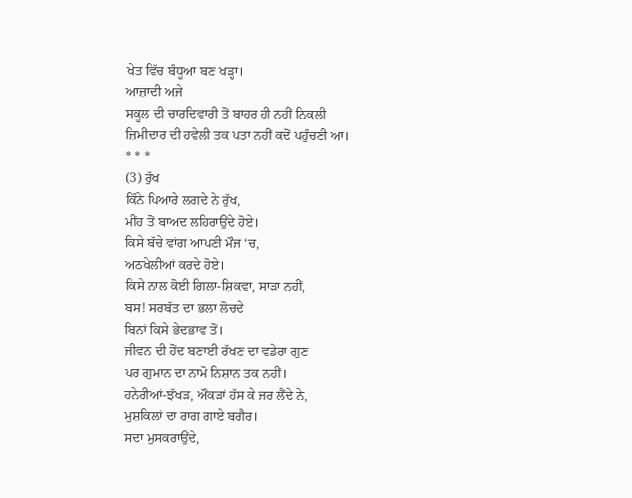ਖੇਤ ਵਿੱਚ ਬੰਧੂਆ ਬਣ ਖੜ੍ਹਾ।
ਆਜ਼ਾਦੀ ਅਜੇ
ਸਕੂਲ ਦੀ ਚਾਰਦਿਵਾਰੀ ਤੋਂ ਬਾਹਰ ਹੀ ਨਹੀਂ ਨਿਕਲੀ
ਜ਼ਿਮੀਦਾਰ ਦੀ ਹਵੇਲੀ ਤਕ ਪਤਾ ਨਹੀਂ ਕਦੋਂ ਪਹੁੰਚਣੀ ਆ।
* * *
(3) ਰੁੱਖ
ਕਿੰਨੇ ਪਿਆਰੇ ਲਗਦੇ ਨੇ ਰੁੱਖ,
ਮੀਂਹ ਤੋਂ ਬਾਅਦ ਲਹਿਰਾਉਂਦੇ ਹੋਏ।
ਕਿਸੇ ਬੱਚੇ ਵਾਂਗ ਆਪਣੀ ਮੌਜ ‘ਚ,
ਅਠਖੇਲੀਆਂ ਕਰਦੇ ਹੋਏ।
ਕਿਸੇ ਨਾਲ ਕੋਈ ਗਿਲਾ-ਸ਼ਿਕਵਾ, ਸਾੜਾ ਨਹੀਂ,
ਬਸ! ਸਰਬੱਤ ਦਾ ਭਲਾ ਲੋਚਦੇ
ਬਿਨਾਂ ਕਿਸੇ ਭੇਦਭਾਵ ਤੋਂ।
ਜੀਵਨ ਦੀ ਹੋਂਦ ਬਣਾਈ ਰੱਖਣ ਦਾ ਵਡੇਰਾ ਗੁਣ
ਪਰ ਗੁਮਾਨ ਦਾ ਨਾਮੋ ਨਿਸ਼ਾਨ ਤਕ ਨਹੀਂ।
ਹਨੇਰੀਆਂ-ਝੱਖੜ, ਔਕੜਾਂ ਹੱਸ ਕੇ ਜਰ ਲੈਂਦੇ ਨੇ,
ਮੁਸ਼ਕਿਲਾਂ ਦਾ ਰਾਗ ਗਾਏ ਬਗੈਰ।
ਸਦਾ ਮੁਸਕਰਾਉਂਦੇ,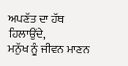ਅਪਣੱਤ ਦਾ ਹੱਥ ਹਿਲਾਉਂਦੇ,
ਮਨੁੱਖ ਨੂੰ ਜੀਵਨ ਮਾਣਨ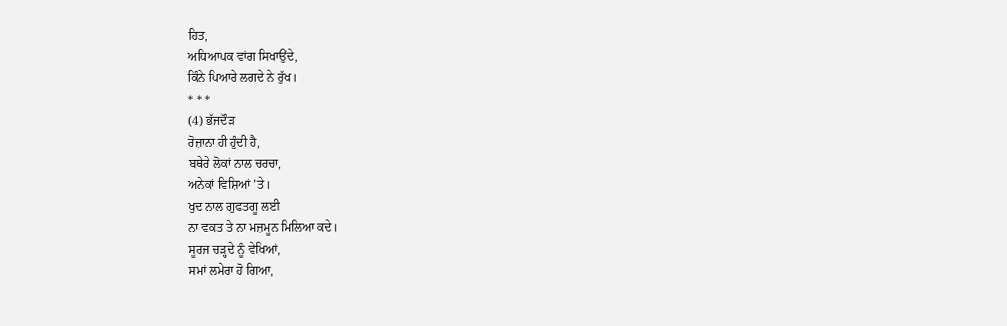ਹਿਤ,
ਅਧਿਆਪਕ ਵਾਂਗ ਸਿਖਾਉਂਦੇ,
ਕਿੰਨੇ ਪਿਆਰੇ ਲਗਦੇ ਨੇ ਰੁੱਖ।
* * *
(4) ਭੱਜਦੌੜ
ਰੋਜ਼ਾਨਾ ਹੀ ਹੁੰਦੀ ਹੈ,
ਬਥੇਰੇ ਲੋਕਾਂ ਨਾਲ ਚਰਚਾ,
ਅਨੇਕਾਂ ਵਿਸ਼ਿਆਂ ’ਤੇ।
ਖੁਦ ਨਾਲ ਗੁਫਤਗੂ ਲਈ
ਨਾ ਵਕਤ ਤੇ ਨਾ ਮਜ਼ਮੂਨ ਮਿਲਿਆ ਕਦੇ।
ਸੂਰਜ ਚੜ੍ਹਦੇ ਨੂੰ ਵੇਖਿਆਂ,
ਸਮਾਂ ਲਮੇਰਾ ਹੋ ਗਿਆ,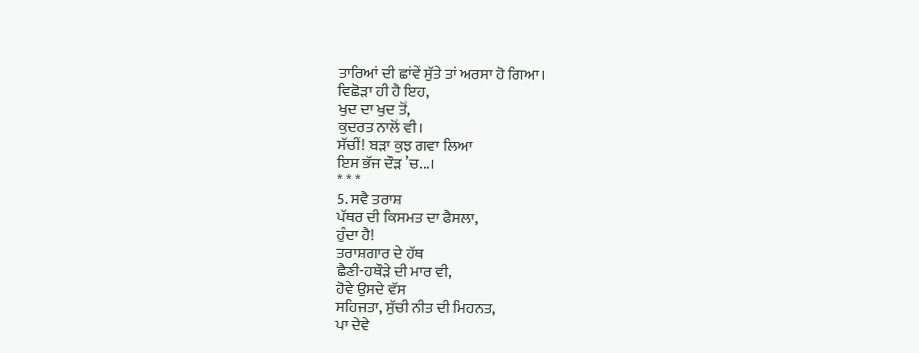ਤਾਰਿਆਂ ਦੀ ਛਾਂਵੇਂ ਸੁੱਤੇ ਤਾਂ ਅਰਸਾ ਹੋ ਗਿਆ।
ਵਿਛੋੜਾ ਹੀ ਹੈ ਇਹ,
ਖੁਦ ਦਾ ਖੁਦ ਤੋਂ,
ਕੁਦਰਤ ਨਾਲੋਂ ਵੀ।
ਸੱਚੀਂ! ਬੜਾ ਕੁਝ ਗਵਾ ਲਿਆ
ਇਸ ਭੱਜ ਦੌੜ ’ਚ...।
* * *
5. ਸਵੈ ਤਰਾਸ਼
ਪੱਥਰ ਦੀ ਕਿਸਮਤ ਦਾ ਫੈਸਲਾ,
ਹੁੰਦਾ ਹੈ!
ਤਰਾਸ਼ਗਾਰ ਦੇ ਹੱਥ
ਛੈਣੀ-ਹਥੌੜੇ ਦੀ ਮਾਰ ਵੀ,
ਹੋਵੇ ਉਸਦੇ ਵੱਸ
ਸਹਿਜਤਾ, ਸੁੱਚੀ ਨੀਤ ਦੀ ਮਿਹਨਤ,
ਪਾ ਦੇਵੇ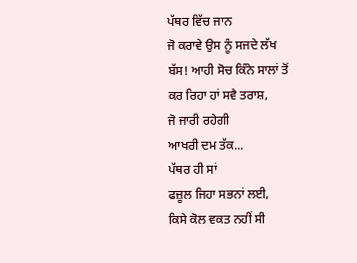ਪੱਥਰ ਵਿੱਚ ਜਾਨ
ਜੋ ਕਰਾਵੇ ਉਸ ਨੂੰ ਸਜਦੇ ਲੱਖ
ਬੱਸ! ਆਹੀ ਸੋਚ ਕਿੰਨੇ ਸਾਲਾਂ ਤੋਂ
ਕਰ ਰਿਹਾ ਹਾਂ ਸਵੈ ਤਰਾਸ਼,
ਜੋ ਜਾਰੀ ਰਹੇਗੀ
ਆਖਰੀ ਦਮ ਤੱਕ...
ਪੱਥਰ ਹੀ ਸਾਂ
ਫਜ਼ੂਲ ਜਿਹਾ ਸਭਨਾਂ ਲਈ,
ਕਿਸੇ ਕੋਲ ਵਕਤ ਨਹੀਂ ਸੀ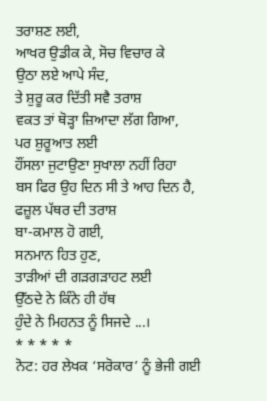ਤਰਾਸ਼ਣ ਲਈ,
ਆਖਰ ਉਡੀਕ ਕੇ, ਸੋਚ ਵਿਚਾਰ ਕੇ
ਉਠਾ ਲਏ ਆਪੇ ਸੰਦ,
ਤੇ ਸ਼ੁਰੂ ਕਰ ਦਿੱਤੀ ਸਵੈ ਤਰਾਸ਼
ਵਕਤ ਤਾਂ ਥੋੜ੍ਹਾ ਜ਼ਿਆਦਾ ਲੱਗ ਗਿਆ,
ਪਰ ਸ਼ੁਰੂਆਤ ਲਈ
ਹੌਂਸਲਾ ਜੁਟਾਉਣਾ ਸੁਖਾਲਾ ਨਹੀਂ ਰਿਹਾ
ਬਸ ਫਿਰ ਉਹ ਦਿਨ ਸੀ ਤੇ ਆਹ ਦਿਨ ਹੈ,
ਫਜ਼ੂਲ ਪੱਥਰ ਦੀ ਤਰਾਸ਼
ਬਾ-ਕਮਾਲ ਹੋ ਗਈ,
ਸਨਮਾਨ ਹਿਤ ਹੁਣ,
ਤਾੜੀਆਂ ਦੀ ਗੜਗੜਾਹਟ ਲਈ
ਉੱਠਦੇ ਨੇ ਕਿੰਨੇ ਹੀ ਹੱਥ
ਹੁੰਦੇ ਨੇ ਮਿਹਨਤ ਨੂੰ ਸਿਜਦੇ ...।
* * * * *
ਨੋਟ: ਹਰ ਲੇਖਕ ‘ਸਰੋਕਾਰ’ ਨੂੰ ਭੇਜੀ ਗਈ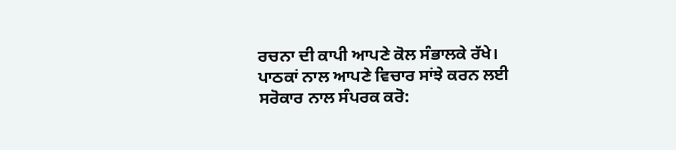ਰਚਨਾ ਦੀ ਕਾਪੀ ਆਪਣੇ ਕੋਲ ਸੰਭਾਲਕੇ ਰੱਖੇ।
ਪਾਠਕਾਂ ਨਾਲ ਆਪਣੇ ਵਿਚਾਰ ਸਾਂਝੇ ਕਰਨ ਲਈ ਸਰੋਕਾਰ ਨਾਲ ਸੰਪਰਕ ਕਰੋ: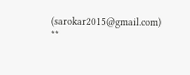(sarokar2015@gmail.com)
**